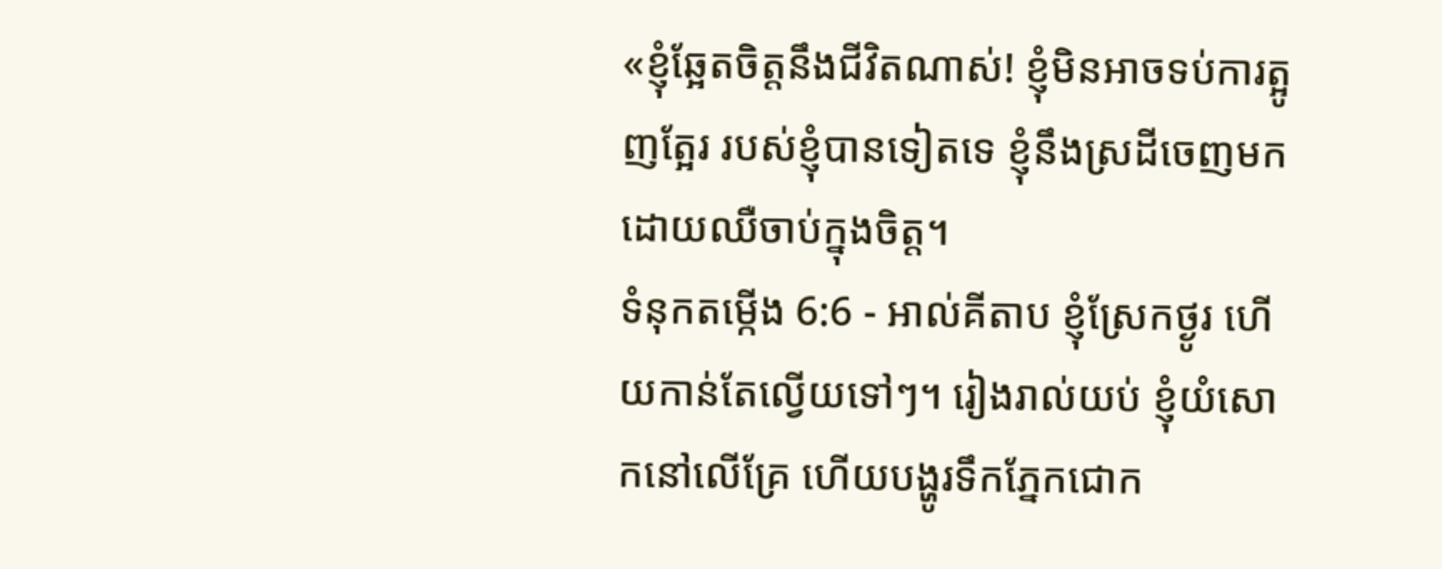«ខ្ញុំឆ្អែតចិត្តនឹងជីវិតណាស់! ខ្ញុំមិនអាចទប់ការត្អូញត្អែរ របស់ខ្ញុំបានទៀតទេ ខ្ញុំនឹងស្រដីចេញមក ដោយឈឺចាប់ក្នុងចិត្ត។
ទំនុកតម្កើង 6:6 - អាល់គីតាប ខ្ញុំស្រែកថ្ងូរ ហើយកាន់តែល្វើយទៅៗ។ រៀងរាល់យប់ ខ្ញុំយំសោកនៅលើគ្រែ ហើយបង្ហូរទឹកភ្នែកជោក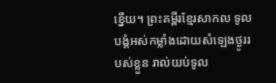ខ្នើយ។ ព្រះគម្ពីរខ្មែរសាកល ទូលបង្គំអស់កម្លាំងដោយសំឡេងថ្ងូររបស់ខ្លួន រាល់យប់ទូល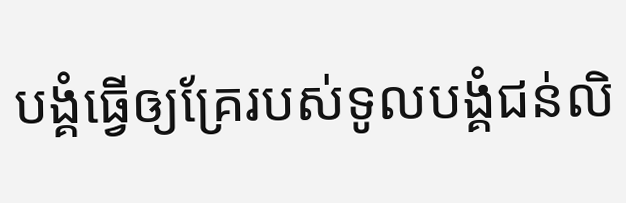បង្គំធ្វើឲ្យគ្រែរបស់ទូលបង្គំជន់លិ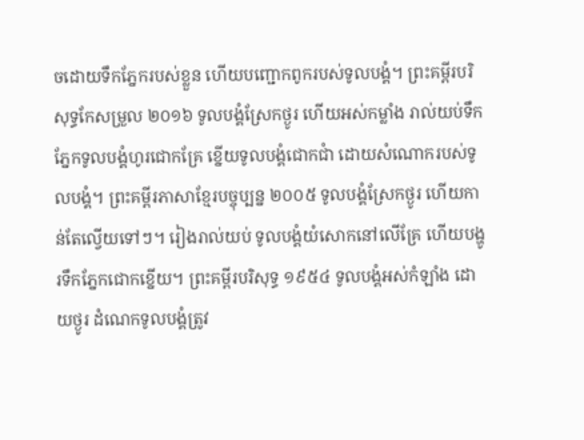ចដោយទឹកភ្នែករបស់ខ្លួន ហើយបញ្ជោកពូករបស់ទូលបង្គំ។ ព្រះគម្ពីរបរិសុទ្ធកែសម្រួល ២០១៦ ទូលបង្គំស្រែកថ្ងូរ ហើយអស់កម្លាំង រាល់យប់ទឹកភ្នែកទូលបង្គំហូរជោកគ្រែ ខ្នើយទូលបង្គំជោកជាំ ដោយសំណោករបស់ទូលបង្គំ។ ព្រះគម្ពីរភាសាខ្មែរបច្ចុប្បន្ន ២០០៥ ទូលបង្គំស្រែកថ្ងូរ ហើយកាន់តែល្វើយទៅៗ។ រៀងរាល់យប់ ទូលបង្គំយំសោកនៅលើគ្រែ ហើយបង្ហូរទឹកភ្នែកជោកខ្នើយ។ ព្រះគម្ពីរបរិសុទ្ធ ១៩៥៤ ទូលបង្គំអស់កំឡាំង ដោយថ្ងូរ ដំណេកទូលបង្គំត្រូវ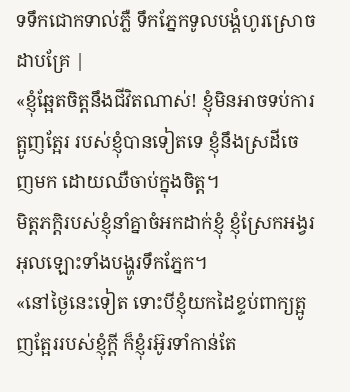ទទឹកជោកទាល់ភ្លឺ ទឹកភ្នែកទូលបង្គំហូរស្រោចដាបគ្រែ |
«ខ្ញុំឆ្អែតចិត្តនឹងជីវិតណាស់! ខ្ញុំមិនអាចទប់ការត្អូញត្អែរ របស់ខ្ញុំបានទៀតទេ ខ្ញុំនឹងស្រដីចេញមក ដោយឈឺចាប់ក្នុងចិត្ត។
មិត្តភក្ដិរបស់ខ្ញុំនាំគ្នាចំអកដាក់ខ្ញុំ ខ្ញុំស្រែកអង្វរអុលឡោះទាំងបង្ហូរទឹកភ្នែក។
«នៅថ្ងៃនេះទៀត ទោះបីខ្ញុំយកដៃខ្ទប់ពាក្យត្អូញត្អែររបស់ខ្ញុំក្ដី ក៏ខ្ញុំរអ៊ូរទាំកាន់តែ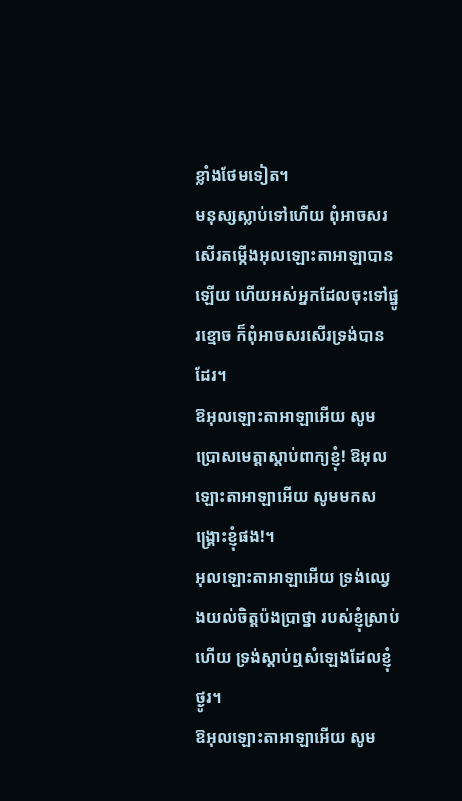ខ្លាំងថែមទៀត។
មនុស្សស្លាប់ទៅហើយ ពុំអាចសរសើរតម្កើងអុលឡោះតាអាឡាបានឡើយ ហើយអស់អ្នកដែលចុះទៅផ្នូរខ្មោច ក៏ពុំអាចសរសើរទ្រង់បានដែរ។
ឱអុលឡោះតាអាឡាអើយ សូមប្រោសមេត្តាស្ដាប់ពាក្យខ្ញុំ! ឱអុលឡោះតាអាឡាអើយ សូមមកសង្គ្រោះខ្ញុំផង!។
អុលឡោះតាអាឡាអើយ ទ្រង់ឈ្វេងយល់ចិត្តប៉ងប្រាថ្នា របស់ខ្ញុំស្រាប់ហើយ ទ្រង់ស្តាប់ឮសំឡេងដែលខ្ញុំថ្ងូរ។
ឱអុលឡោះតាអាឡាអើយ សូម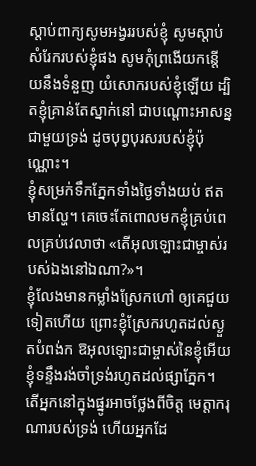ស្តាប់ពាក្យសូមអង្វររបស់ខ្ញុំ សូមស្តាប់សំរែករបស់ខ្ញុំផង សូមកុំព្រងើយកន្តើយនឹងទំនួញ យំសោករបស់ខ្ញុំឡើយ ដ្បិតខ្ញុំគ្រាន់តែស្នាក់នៅ ជាបណ្តោះអាសន្នជាមួយទ្រង់ ដូចបុព្វបុរសរបស់ខ្ញុំប៉ុណ្ណោះ។
ខ្ញុំសម្រក់ទឹកភ្នែកទាំងថ្ងៃទាំងយប់ ឥតមានល្ហែ។ គេចេះតែពោលមកខ្ញុំគ្រប់ពេលគ្រប់វេលាថា «តើអុលឡោះជាម្ចាស់របស់ឯងនៅឯណា?»។
ខ្ញុំលែងមានកម្លាំងស្រែកហៅ ឲ្យគេជួយទៀតហើយ ព្រោះខ្ញុំស្រែករហូតដល់ស្ងួតបំពង់ក ឱអុលឡោះជាម្ចាស់នៃខ្ញុំអើយ ខ្ញុំទន្ទឹងរង់ចាំទ្រង់រហូតដល់ផ្សាភ្នែក។
តើអ្នកនៅក្នុងផ្នូរអាចថ្លែងពីចិត្ត មេត្តាករុណារបស់ទ្រង់ ហើយអ្នកដែ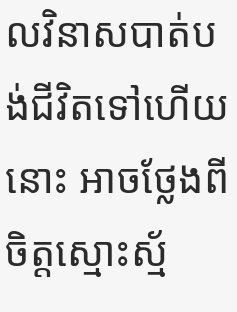លវិនាសបាត់បង់ជីវិតទៅហើយនោះ អាចថ្លែងពីចិត្តស្មោះស្ម័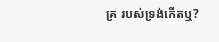គ្រ របស់ទ្រង់កើតឬ?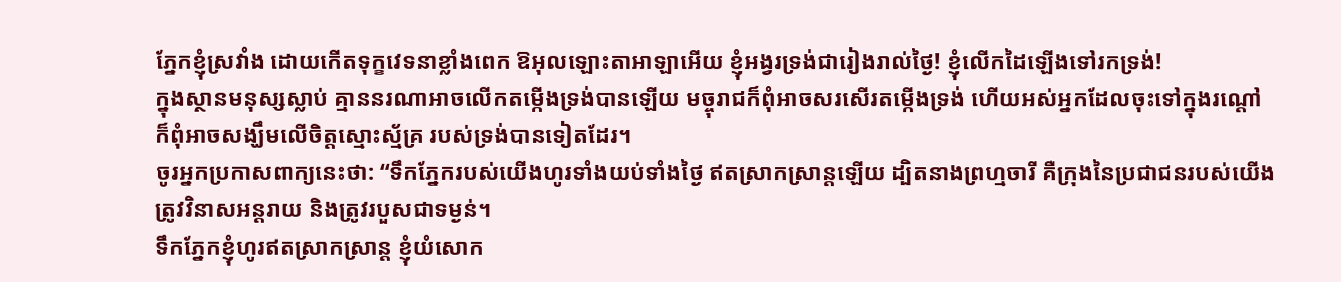ភ្នែកខ្ញុំស្រវាំង ដោយកើតទុក្ខវេទនាខ្លាំងពេក ឱអុលឡោះតាអាឡាអើយ ខ្ញុំអង្វរទ្រង់ជារៀងរាល់ថ្ងៃ! ខ្ញុំលើកដៃឡើងទៅរកទ្រង់!
ក្នុងស្ថានមនុស្សស្លាប់ គ្មាននរណាអាចលើកតម្កើងទ្រង់បានឡើយ មច្ចុរាជក៏ពុំអាចសរសើរតម្កើងទ្រង់ ហើយអស់អ្នកដែលចុះទៅក្នុងរណ្ដៅ ក៏ពុំអាចសង្ឃឹមលើចិត្តស្មោះស្ម័គ្រ របស់ទ្រង់បានទៀតដែរ។
ចូរអ្នកប្រកាសពាក្យនេះថា: “ទឹកភ្នែករបស់យើងហូរទាំងយប់ទាំងថ្ងៃ ឥតស្រាកស្រាន្តឡើយ ដ្បិតនាងព្រហ្មចារី គឺក្រុងនៃប្រជាជនរបស់យើង ត្រូវវិនាសអន្តរាយ និងត្រូវរបួសជាទម្ងន់។
ទឹកភ្នែកខ្ញុំហូរឥតស្រាកស្រាន្ត ខ្ញុំយំសោក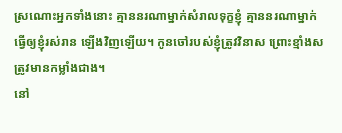ស្រណោះអ្នកទាំងនោះ គ្មាននរណាម្នាក់សំរាលទុក្ខខ្ញុំ គ្មាននរណាម្នាក់ធ្វើឲ្យខ្ញុំរស់រាន ឡើងវិញឡើយ។ កូនចៅរបស់ខ្ញុំត្រូវវិនាស ព្រោះខ្មាំងសត្រូវមានកម្លាំងជាង។
នៅ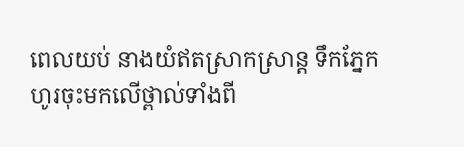ពេលយប់ នាងយំឥតស្រាកស្រាន្ត ទឹកភ្នែកហូរចុះមកលើថ្ពាល់ទាំងពី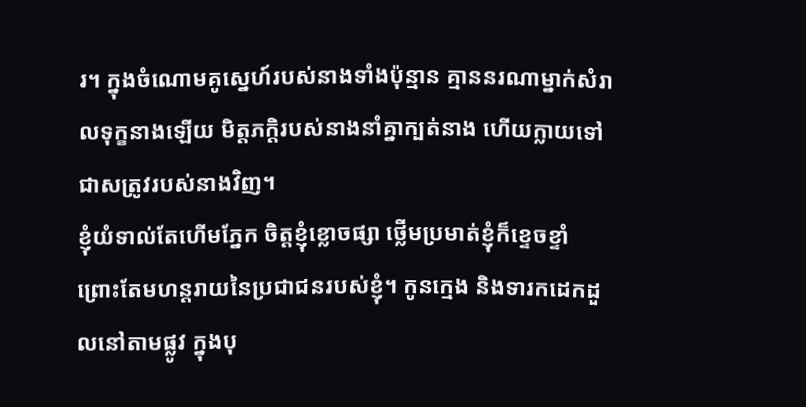រ។ ក្នុងចំណោមគូស្នេហ៍របស់នាងទាំងប៉ុន្មាន គ្មាននរណាម្នាក់សំរាលទុក្ខនាងឡើយ មិត្តភក្ដិរបស់នាងនាំគ្នាក្បត់នាង ហើយក្លាយទៅជាសត្រូវរបស់នាងវិញ។
ខ្ញុំយំទាល់តែហើមភ្នែក ចិត្តខ្ញុំខ្លោចផ្សា ថ្លើមប្រមាត់ខ្ញុំក៏ខ្ទេចខ្ទាំ ព្រោះតែមហន្តរាយនៃប្រជាជនរបស់ខ្ញុំ។ កូនក្មេង និងទារកដេកដួលនៅតាមផ្លូវ ក្នុងបុ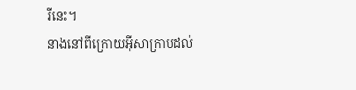រីនេះ។
នាងនៅពីក្រោយអ៊ីសាក្រាបដល់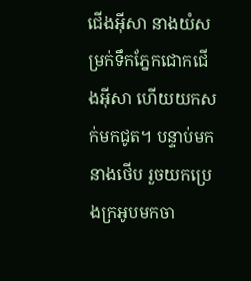ជើងអ៊ីសា នាងយំសម្រក់ទឹកភ្នែកជោកជើងអ៊ីសា ហើយយកសក់មកជូត។ បន្ទាប់មក នាងថើប រួចយកប្រេងក្រអូបមកចា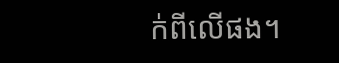ក់ពីលើផង។